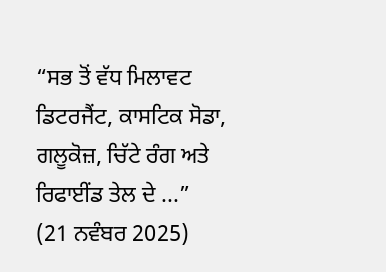“ਸਭ ਤੋਂ ਵੱਧ ਮਿਲਾਵਟ ਡਿਟਰਜੈਂਟ, ਕਾਸਟਿਕ ਸੋਡਾ, ਗਲੂਕੋਜ਼, ਚਿੱਟੇ ਰੰਗ ਅਤੇ ਰਿਫਾਈਂਡ ਤੇਲ ਦੇ ...”
(21 ਨਵੰਬਰ 2025)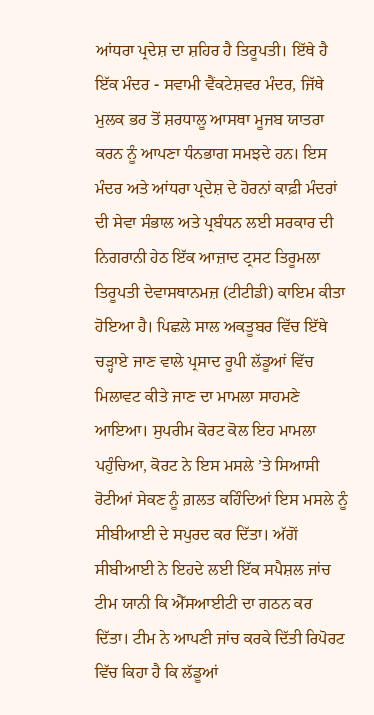ਆਂਧਰਾ ਪ੍ਰਦੇਸ਼ ਦਾ ਸ਼ਹਿਰ ਹੈ ਤਿਰੂਪਤੀ। ਇੱਥੇ ਹੈ ਇੱਕ ਮੰਦਰ - ਸਵਾਮੀ ਵੈਂਕਟੇਸ਼ਵਰ ਮੰਦਰ, ਜਿੱਥੇ ਮੁਲਕ ਭਰ ਤੋਂ ਸ਼ਰਧਾਲੂ ਆਸਥਾ ਮੂਜਬ ਯਾਤਰਾ ਕਰਨ ਨੂੰ ਆਪਣਾ ਧੰਨਭਾਗ ਸਮਝਦੇ ਹਨ। ਇਸ ਮੰਦਰ ਅਤੇ ਆਂਧਰਾ ਪ੍ਰਦੇਸ਼ ਦੇ ਹੋਰਨਾਂ ਕਾਫ਼ੀ ਮੰਦਰਾਂ ਦੀ ਸੇਵਾ ਸੰਭਾਲ ਅਤੇ ਪ੍ਰਬੰਧਨ ਲਈ ਸਰਕਾਰ ਦੀ ਨਿਗਰਾਨੀ ਹੇਠ ਇੱਕ ਆਜ਼ਾਦ ਟ੍ਰਸਟ ਤਿਰੂਮਲਾ ਤਿਰੂਪਤੀ ਦੇਵਾਸਥਾਨਮਜ਼ (ਟੀਟੀਡੀ) ਕਾਇਮ ਕੀਤਾ ਹੋਇਆ ਹੈ। ਪਿਛਲੇ ਸਾਲ ਅਕਤੂਬਰ ਵਿੱਚ ਇੱਥੇ ਚੜ੍ਹਾਏ ਜਾਣ ਵਾਲੇ ਪ੍ਰਸਾਦ ਰੂਪੀ ਲੱਡੂਆਂ ਵਿੱਚ ਮਿਲਾਵਟ ਕੀਤੇ ਜਾਣ ਦਾ ਮਾਮਲਾ ਸਾਹਮਣੇ ਆਇਆ। ਸੁਪਰੀਮ ਕੋਰਟ ਕੋਲ ਇਹ ਮਾਮਲਾ ਪਹੁੰਚਿਆ, ਕੋਰਟ ਨੇ ਇਸ ਮਸਲੇ ’ਤੇ ਸਿਆਸੀ ਰੋਟੀਆਂ ਸੇਕਣ ਨੂੰ ਗ਼ਲਤ ਕਹਿੰਦਿਆਂ ਇਸ ਮਸਲੇ ਨੂੰ ਸੀਬੀਆਈ ਦੇ ਸਪੁਰਦ ਕਰ ਦਿੱਤਾ। ਅੱਗੋਂ ਸੀਬੀਆਈ ਨੇ ਇਹਦੇ ਲਈ ਇੱਕ ਸਪੈਸ਼ਲ ਜਾਂਚ ਟੀਮ ਯਾਨੀ ਕਿ ਐੱਸਆਈਟੀ ਦਾ ਗਠਨ ਕਰ ਦਿੱਤਾ। ਟੀਮ ਨੇ ਆਪਣੀ ਜਾਂਚ ਕਰਕੇ ਦਿੱਤੀ ਰਿਪੋਰਟ ਵਿੱਚ ਕਿਹਾ ਹੈ ਕਿ ਲੱਡੂਆਂ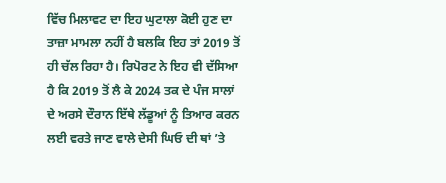ਵਿੱਚ ਮਿਲਾਵਟ ਦਾ ਇਹ ਘੁਟਾਲਾ ਕੋਈ ਹੁਣ ਦਾ ਤਾਜ਼ਾ ਮਾਮਲਾ ਨਹੀਂ ਹੈ ਬਲਕਿ ਇਹ ਤਾਂ 2019 ਤੋਂ ਹੀ ਚੱਲ ਰਿਹਾ ਹੈ। ਰਿਪੋਰਟ ਨੇ ਇਹ ਵੀ ਦੱਸਿਆ ਹੈ ਕਿ 2019 ਤੋਂ ਲੈ ਕੇ 2024 ਤਕ ਦੇ ਪੰਜ ਸਾਲਾਂ ਦੇ ਅਰਸੇ ਦੌਰਾਨ ਇੱਥੇ ਲੱਡੂਆਂ ਨੂੰ ਤਿਆਰ ਕਰਨ ਲਈ ਵਰਤੇ ਜਾਣ ਵਾਲੇ ਦੇਸੀ ਘਿਓ ਦੀ ਥਾਂ ’ਤੇ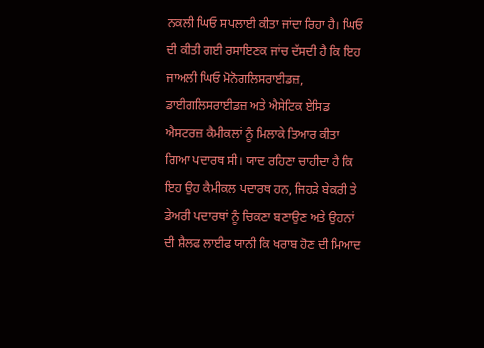ਨਕਲੀ ਘਿਓ ਸਪਲਾਈ ਕੀਤਾ ਜਾਂਦਾ ਰਿਹਾ ਹੈ। ਘਿਓ ਦੀ ਕੀਤੀ ਗਈ ਰਸਾਇਣਕ ਜਾਂਚ ਦੱਸਦੀ ਹੈ ਕਿ ਇਹ ਜਾਅਲੀ ਘਿਓ ਮੋਨੋਗਲਿਸਰਾਈਡਜ਼, ਡਾਈਗਲਿਸਰਾਈਡਜ਼ ਅਤੇ ਐਸੇਟਿਕ ਏਸਿਡ ਐਸਟਰਜ਼ ਕੈਮੀਕਲਾਂ ਨੂੰ ਮਿਲਾਕੇ ਤਿਆਰ ਕੀਤਾ ਗਿਆ ਪਦਾਰਥ ਸੀ। ਯਾਦ ਰਹਿਣਾ ਚਾਹੀਦਾ ਹੈ ਕਿ ਇਹ ਉਹ ਕੈਮੀਕਲ ਪਦਾਰਥ ਹਨ, ਜਿਹੜੇ ਬੇਕਰੀ ਤੇ ਡੇਅਰੀ ਪਦਾਰਥਾਂ ਨੂੰ ਚਿਕਣਾ ਬਣਾਉਣ ਅਤੇ ਉਹਨਾਂ ਦੀ ਸ਼ੈਲਫ ਲਾਈਫ ਯਾਨੀ ਕਿ ਖਰਾਬ ਹੋਣ ਦੀ ਮਿਆਦ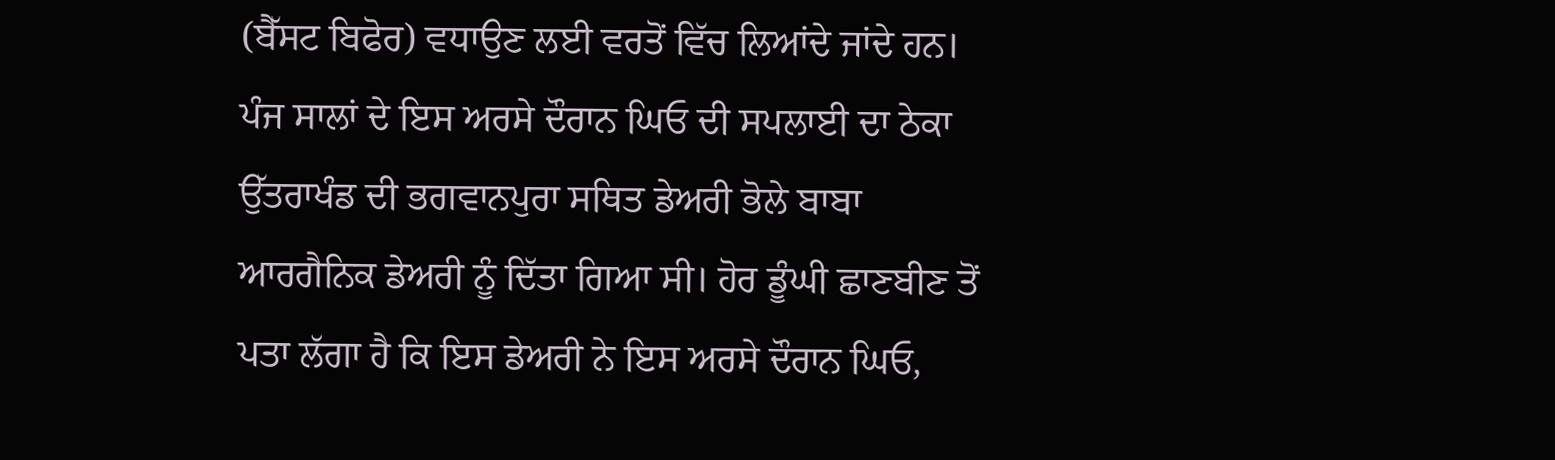(ਬੈੱਸਟ ਬਿਫੋਰ) ਵਧਾਉਣ ਲਈ ਵਰਤੋਂ ਵਿੱਚ ਲਿਆਂਦੇ ਜਾਂਦੇ ਹਨ।
ਪੰਜ ਸਾਲਾਂ ਦੇ ਇਸ ਅਰਸੇ ਦੌਰਾਨ ਘਿਓ ਦੀ ਸਪਲਾਈ ਦਾ ਠੇਕਾ ਉੱਤਰਾਖੰਡ ਦੀ ਭਗਵਾਨਪੁਰਾ ਸਥਿਤ ਡੇਅਰੀ ਭੋਲੇ ਬਾਬਾ ਆਰਗੈਨਿਕ ਡੇਅਰੀ ਨੂੰ ਦਿੱਤਾ ਗਿਆ ਸੀ। ਹੋਰ ਡੂੰਘੀ ਛਾਣਬੀਣ ਤੋਂ ਪਤਾ ਲੱਗਾ ਹੈ ਕਿ ਇਸ ਡੇਅਰੀ ਨੇ ਇਸ ਅਰਸੇ ਦੌਰਾਨ ਘਿਓ,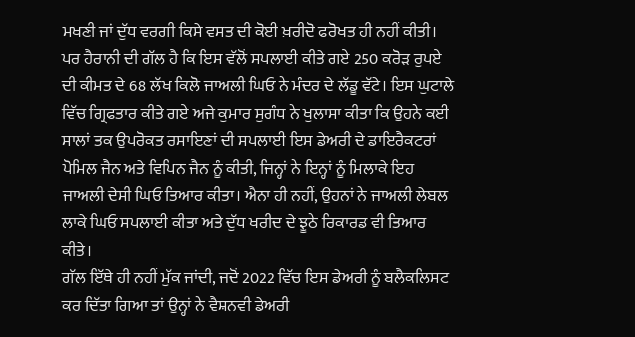ਮਖਣੀ ਜਾਂ ਦੁੱਧ ਵਰਗੀ ਕਿਸੇ ਵਸਤ ਦੀ ਕੋਈ ਖ਼ਰੀਦੋ ਫਰੋਖਤ ਹੀ ਨਹੀਂ ਕੀਤੀ। ਪਰ ਹੈਰਾਨੀ ਦੀ ਗੱਲ ਹੈ ਕਿ ਇਸ ਵੱਲੋਂ ਸਪਲਾਈ ਕੀਤੇ ਗਏ 250 ਕਰੋੜ ਰੁਪਏ ਦੀ ਕੀਮਤ ਦੇ 68 ਲੱਖ ਕਿਲੋ ਜਾਅਲੀ ਘਿਓ ਨੇ ਮੰਦਰ ਦੇ ਲੱਡੂ ਵੱਟੇ। ਇਸ ਘੁਟਾਲੇ ਵਿੱਚ ਗ੍ਰਿਫਤਾਰ ਕੀਤੇ ਗਏ ਅਜੇ ਕੁਮਾਰ ਸੁਗੰਧ ਨੇ ਖੁਲਾਸਾ ਕੀਤਾ ਕਿ ਉਹਨੇ ਕਈ ਸਾਲਾਂ ਤਕ ਉਪਰੋਕਤ ਰਸਾਇਣਾਂ ਦੀ ਸਪਲਾਈ ਇਸ ਡੇਅਰੀ ਦੇ ਡਾਇਰੈਕਟਰਾਂ ਪੋਮਿਲ ਜੈਨ ਅਤੇ ਵਿਪਿਨ ਜੈਨ ਨੂੰ ਕੀਤੀ, ਜਿਨ੍ਹਾਂ ਨੇ ਇਨ੍ਹਾਂ ਨੂੰ ਮਿਲਾਕੇ ਇਹ ਜਾਅਲੀ ਦੇਸੀ ਘਿਓ ਤਿਆਰ ਕੀਤਾ। ਐਨਾ ਹੀ ਨਹੀਂ, ਉਹਨਾਂ ਨੇ ਜਾਅਲੀ ਲੇਬਲ ਲਾਕੇ ਘਿਓ ਸਪਲਾਈ ਕੀਤਾ ਅਤੇ ਦੁੱਧ ਖਰੀਦ ਦੇ ਝੂਠੇ ਰਿਕਾਰਡ ਵੀ ਤਿਆਰ ਕੀਤੇ।
ਗੱਲ ਇੱਥੇ ਹੀ ਨਹੀਂ ਮੁੱਕ ਜਾਂਦੀ, ਜਦੋਂ 2022 ਵਿੱਚ ਇਸ ਡੇਅਰੀ ਨੂੰ ਬਲੈਕਲਿਸਟ ਕਰ ਦਿੱਤਾ ਗਿਆ ਤਾਂ ਉਨ੍ਹਾਂ ਨੇ ਵੈਸ਼ਨਵੀ ਡੇਅਰੀ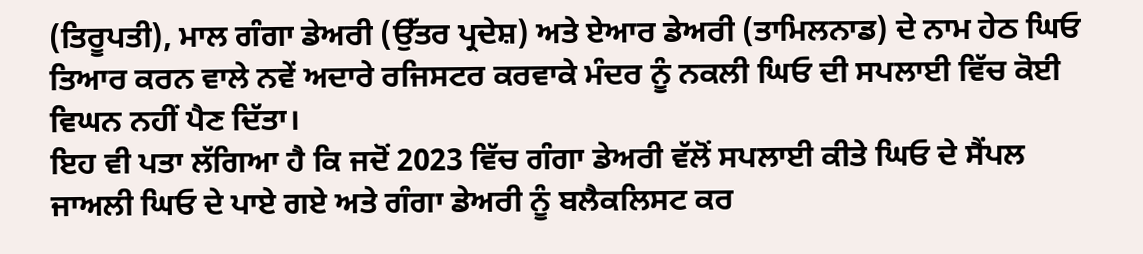(ਤਿਰੂਪਤੀ), ਮਾਲ ਗੰਗਾ ਡੇਅਰੀ (ਉੱਤਰ ਪ੍ਰਦੇਸ਼) ਅਤੇ ਏਆਰ ਡੇਅਰੀ (ਤਾਮਿਲਨਾਡ) ਦੇ ਨਾਮ ਹੇਠ ਘਿਓ ਤਿਆਰ ਕਰਨ ਵਾਲੇ ਨਵੇਂ ਅਦਾਰੇ ਰਜਿਸਟਰ ਕਰਵਾਕੇ ਮੰਦਰ ਨੂੰ ਨਕਲੀ ਘਿਓ ਦੀ ਸਪਲਾਈ ਵਿੱਚ ਕੋਈ ਵਿਘਨ ਨਹੀਂ ਪੈਣ ਦਿੱਤਾ।
ਇਹ ਵੀ ਪਤਾ ਲੱਗਿਆ ਹੈ ਕਿ ਜਦੋਂ 2023 ਵਿੱਚ ਗੰਗਾ ਡੇਅਰੀ ਵੱਲੋਂ ਸਪਲਾਈ ਕੀਤੇ ਘਿਓ ਦੇ ਸੈਂਪਲ ਜਾਅਲੀ ਘਿਓ ਦੇ ਪਾਏ ਗਏ ਅਤੇ ਗੰਗਾ ਡੇਅਰੀ ਨੂੰ ਬਲੈਕਲਿਸਟ ਕਰ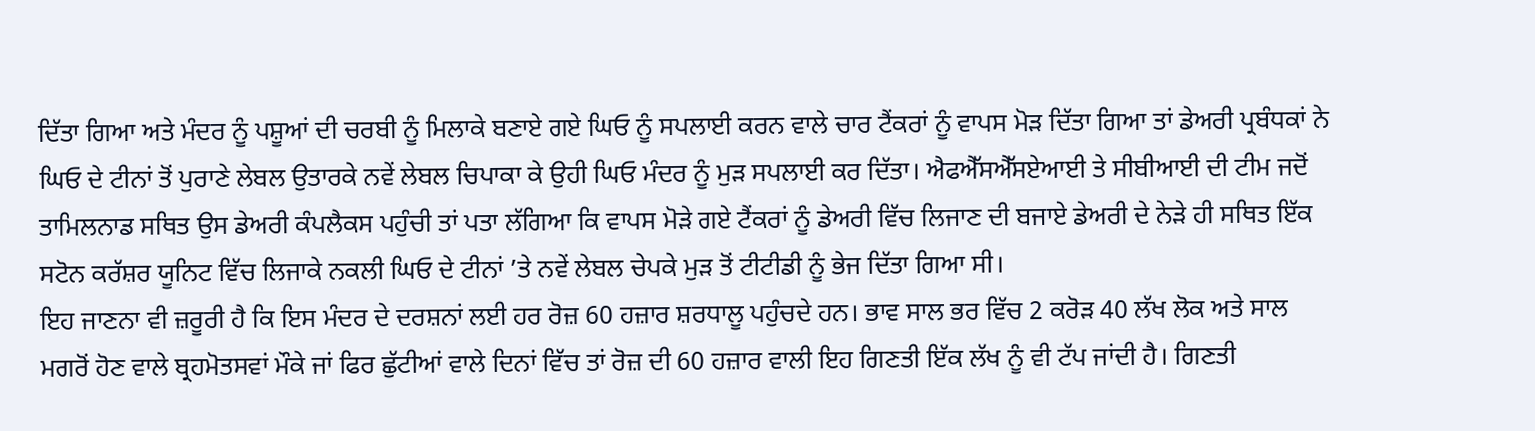ਦਿੱਤਾ ਗਿਆ ਅਤੇ ਮੰਦਰ ਨੂੰ ਪਸ਼ੂਆਂ ਦੀ ਚਰਬੀ ਨੂੰ ਮਿਲਾਕੇ ਬਣਾਏ ਗਏ ਘਿਓ ਨੂੰ ਸਪਲਾਈ ਕਰਨ ਵਾਲੇ ਚਾਰ ਟੈਂਕਰਾਂ ਨੂੰ ਵਾਪਸ ਮੋੜ ਦਿੱਤਾ ਗਿਆ ਤਾਂ ਡੇਅਰੀ ਪ੍ਰਬੰਧਕਾਂ ਨੇ ਘਿਓ ਦੇ ਟੀਨਾਂ ਤੋਂ ਪੁਰਾਣੇ ਲੇਬਲ ਉਤਾਰਕੇ ਨਵੇਂ ਲੇਬਲ ਚਿਪਾਕਾ ਕੇ ਉਹੀ ਘਿਓ ਮੰਦਰ ਨੂੰ ਮੁੜ ਸਪਲਾਈ ਕਰ ਦਿੱਤਾ। ਐਫਐੱਸਐੱਸਏਆਈ ਤੇ ਸੀਬੀਆਈ ਦੀ ਟੀਮ ਜਦੋਂ ਤਾਮਿਲਨਾਡ ਸਥਿਤ ਉਸ ਡੇਅਰੀ ਕੰਪਲੈਕਸ ਪਹੁੰਚੀ ਤਾਂ ਪਤਾ ਲੱਗਿਆ ਕਿ ਵਾਪਸ ਮੋੜੇ ਗਏ ਟੈਂਕਰਾਂ ਨੂੰ ਡੇਅਰੀ ਵਿੱਚ ਲਿਜਾਣ ਦੀ ਬਜਾਏ ਡੇਅਰੀ ਦੇ ਨੇੜੇ ਹੀ ਸਥਿਤ ਇੱਕ ਸਟੋਨ ਕਰੱਸ਼ਰ ਯੂਨਿਟ ਵਿੱਚ ਲਿਜਾਕੇ ਨਕਲੀ ਘਿਓ ਦੇ ਟੀਨਾਂ ’ਤੇ ਨਵੇਂ ਲੇਬਲ ਚੇਪਕੇ ਮੁੜ ਤੋਂ ਟੀਟੀਡੀ ਨੂੰ ਭੇਜ ਦਿੱਤਾ ਗਿਆ ਸੀ।
ਇਹ ਜਾਣਨਾ ਵੀ ਜ਼ਰੂਰੀ ਹੈ ਕਿ ਇਸ ਮੰਦਰ ਦੇ ਦਰਸ਼ਨਾਂ ਲਈ ਹਰ ਰੋਜ਼ 60 ਹਜ਼ਾਰ ਸ਼ਰਧਾਲੂ ਪਹੁੰਚਦੇ ਹਨ। ਭਾਵ ਸਾਲ ਭਰ ਵਿੱਚ 2 ਕਰੋੜ 40 ਲੱਖ ਲੋਕ ਅਤੇ ਸਾਲ ਮਗਰੋਂ ਹੋਣ ਵਾਲੇ ਬ੍ਰਹਮੋਤਸਵਾਂ ਮੌਕੇ ਜਾਂ ਫਿਰ ਛੁੱਟੀਆਂ ਵਾਲੇ ਦਿਨਾਂ ਵਿੱਚ ਤਾਂ ਰੋਜ਼ ਦੀ 60 ਹਜ਼ਾਰ ਵਾਲੀ ਇਹ ਗਿਣਤੀ ਇੱਕ ਲੱਖ ਨੂੰ ਵੀ ਟੱਪ ਜਾਂਦੀ ਹੈ। ਗਿਣਤੀ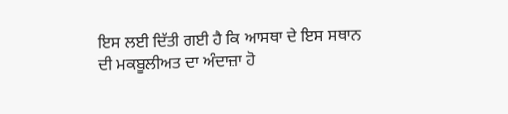ਇਸ ਲਈ ਦਿੱਤੀ ਗਈ ਹੈ ਕਿ ਆਸਥਾ ਦੇ ਇਸ ਸਥਾਨ ਦੀ ਮਕਬੂਲੀਅਤ ਦਾ ਅੰਦਾਜ਼ਾ ਹੋ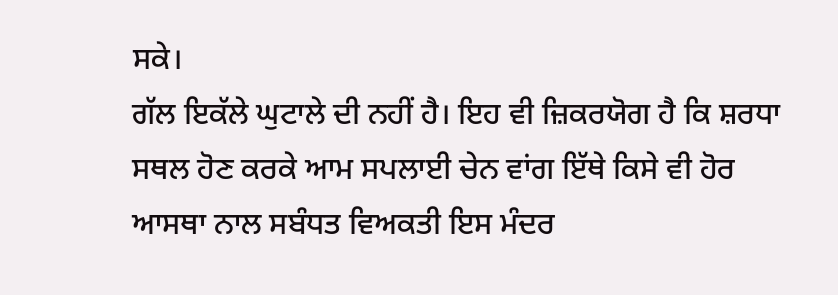ਸਕੇ।
ਗੱਲ ਇਕੱਲੇ ਘੁਟਾਲੇ ਦੀ ਨਹੀਂ ਹੈ। ਇਹ ਵੀ ਜ਼ਿਕਰਯੋਗ ਹੈ ਕਿ ਸ਼ਰਧਾ ਸਥਲ ਹੋਣ ਕਰਕੇ ਆਮ ਸਪਲਾਈ ਚੇਨ ਵਾਂਗ ਇੱਥੇ ਕਿਸੇ ਵੀ ਹੋਰ ਆਸਥਾ ਨਾਲ ਸਬੰਧਤ ਵਿਅਕਤੀ ਇਸ ਮੰਦਰ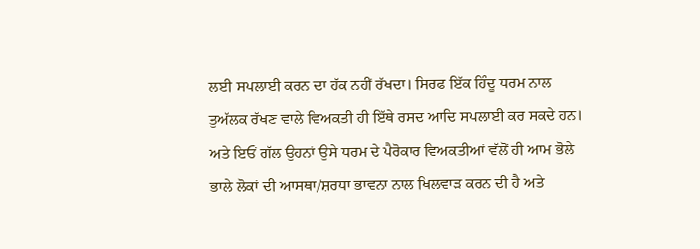ਲਈ ਸਪਲਾਈ ਕਰਨ ਦਾ ਹੱਕ ਨਹੀਂ ਰੱਖਦਾ। ਸਿਰਫ ਇੱਕ ਹਿੰਦੂ ਧਰਮ ਨਾਲ ਤੁਅੱਲਕ ਰੱਖਣ ਵਾਲੇ ਵਿਅਕਤੀ ਹੀ ਇੱਥੇ ਰਸਦ ਆਦਿ ਸਪਲਾਈ ਕਰ ਸਕਦੇ ਹਨ। ਅਤੇ ਇਓਂ ਗੱਲ ਉਹਨਾਂ ਉਸੇ ਧਰਮ ਦੇ ਪੈਰੋਕਾਰ ਵਿਅਕਤੀਆਂ ਵੱਲੋਂ ਹੀ ਆਮ ਭੋਲੇ ਭਾਲੇ ਲੋਕਾਂ ਦੀ ਆਸਥਾ/ਸ਼ਰਧਾ ਭਾਵਨਾ ਨਾਲ ਖਿਲਵਾੜ ਕਰਨ ਦੀ ਹੈ ਅਤੇ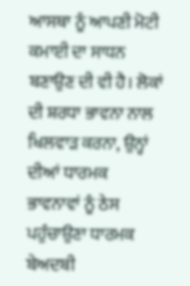ਆਸਥਾ ਨੂੰ ਆਪਣੀ ਮੋਟੀ ਕਮਾਈ ਦਾ ਸਾਧਨ ਬਣਾਉਣ ਦੀ ਵੀ ਹੈ। ਲੋਕਾਂ ਦੀ ਸ਼ਰਧਾ ਭਾਵਨਾ ਨਾਲ ਖਿਲਵਾੜ ਕਰਨਾ, ਉਨ੍ਹਾਂ ਦੀਆਂ ਧਾਰਮਕ ਭਾਵਨਾਵਾਂ ਨੂੰ ਠੇਸ ਪਹੁੰਚਾਉਣਾ ਧਾਰਮਕ ਬੇਅਦਬੀ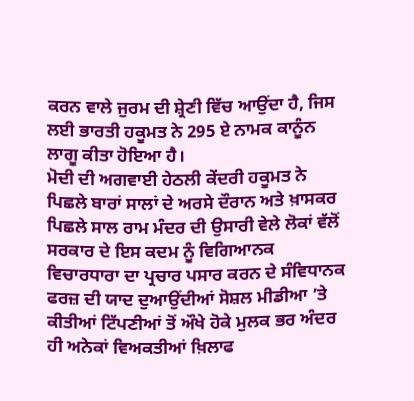ਕਰਨ ਵਾਲੇ ਜੁਰਮ ਦੀ ਸ਼੍ਰੇਣੀ ਵਿੱਚ ਆਉਂਦਾ ਹੈ, ਜਿਸ ਲਈ ਭਾਰਤੀ ਹਕੂਮਤ ਨੇ 295 ਏ ਨਾਮਕ ਕਾਨੂੰਨ ਲਾਗੂ ਕੀਤਾ ਹੋਇਆ ਹੈ।
ਮੋਦੀ ਦੀ ਅਗਵਾਈ ਹੇਠਲੀ ਕੇਂਦਰੀ ਹਕੂਮਤ ਨੇ ਪਿਛਲੇ ਬਾਰਾਂ ਸਾਲਾਂ ਦੇ ਅਰਸੇ ਦੌਰਾਨ ਅਤੇ ਖ਼ਾਸਕਰ ਪਿਛਲੇ ਸਾਲ ਰਾਮ ਮੰਦਰ ਦੀ ਉਸਾਰੀ ਵੇਲੇ ਲੋਕਾਂ ਵੱਲੋਂ ਸਰਕਾਰ ਦੇ ਇਸ ਕਦਮ ਨੂੰ ਵਿਗਿਆਨਕ ਵਿਚਾਰਧਾਰਾ ਦਾ ਪ੍ਰਚਾਰ ਪਸਾਰ ਕਰਨ ਦੇ ਸੰਵਿਧਾਨਕ ਫਰਜ਼ ਦੀ ਯਾਦ ਦੁਆਉਂਦੀਆਂ ਸੋਸ਼ਲ ਮੀਡੀਆ ’ਤੇ ਕੀਤੀਆਂ ਟਿੱਪਣੀਆਂ ਤੋਂ ਔਖੇ ਹੋਕੇ ਮੁਲਕ ਭਰ ਅੰਦਰ ਹੀ ਅਨੇਕਾਂ ਵਿਅਕਤੀਆਂ ਖ਼ਿਲਾਫ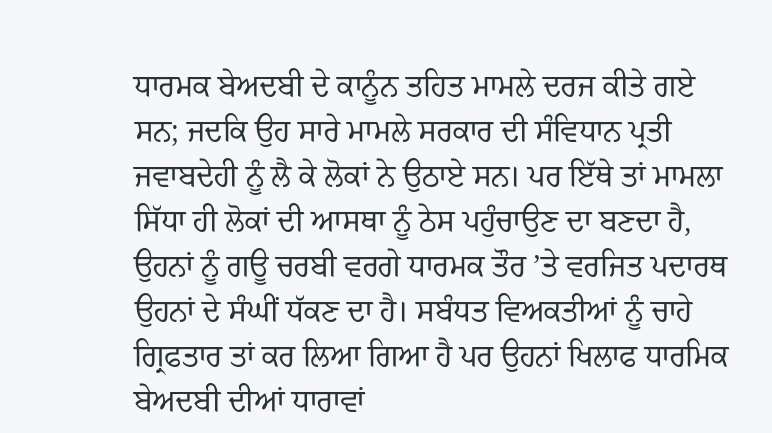ਧਾਰਮਕ ਬੇਅਦਬੀ ਦੇ ਕਾਨੂੰਨ ਤਹਿਤ ਮਾਮਲੇ ਦਰਜ ਕੀਤੇ ਗਏ ਸਨ; ਜਦਕਿ ਉਹ ਸਾਰੇ ਮਾਮਲੇ ਸਰਕਾਰ ਦੀ ਸੰਵਿਧਾਨ ਪ੍ਰਤੀ ਜਵਾਬਦੇਹੀ ਨੂੰ ਲੈ ਕੇ ਲੋਕਾਂ ਨੇ ਉਠਾਏ ਸਨ। ਪਰ ਇੱਥੇ ਤਾਂ ਮਾਮਲਾ ਸਿੱਧਾ ਹੀ ਲੋਕਾਂ ਦੀ ਆਸਥਾ ਨੂੰ ਠੇਸ ਪਹੁੰਚਾਉਣ ਦਾ ਬਣਦਾ ਹੈ, ਉਹਨਾਂ ਨੂੰ ਗਊ ਚਰਬੀ ਵਰਗੇ ਧਾਰਮਕ ਤੌਰ ’ਤੇ ਵਰਜਿਤ ਪਦਾਰਥ ਉਹਨਾਂ ਦੇ ਸੰਘੀਂ ਧੱਕਣ ਦਾ ਹੈ। ਸਬੰਧਤ ਵਿਅਕਤੀਆਂ ਨੂੰ ਚਾਹੇ ਗ੍ਰਿਫਤਾਰ ਤਾਂ ਕਰ ਲਿਆ ਗਿਆ ਹੈ ਪਰ ਉਹਨਾਂ ਖਿਲਾਫ ਧਾਰਮਿਕ ਬੇਅਦਬੀ ਦੀਆਂ ਧਾਰਾਵਾਂ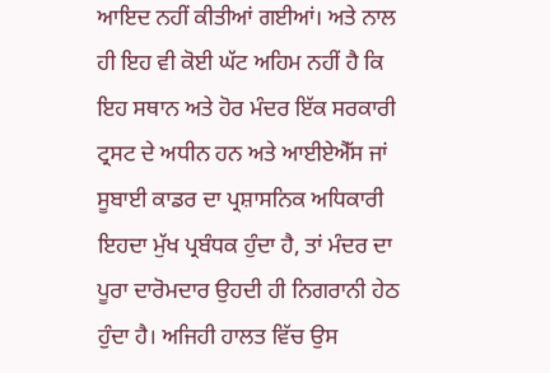ਆਇਦ ਨਹੀਂ ਕੀਤੀਆਂ ਗਈਆਂ। ਅਤੇ ਨਾਲ ਹੀ ਇਹ ਵੀ ਕੋਈ ਘੱਟ ਅਹਿਮ ਨਹੀਂ ਹੈ ਕਿ ਇਹ ਸਥਾਨ ਅਤੇ ਹੋਰ ਮੰਦਰ ਇੱਕ ਸਰਕਾਰੀ ਟ੍ਰਸਟ ਦੇ ਅਧੀਨ ਹਨ ਅਤੇ ਆਈਏਐੱਸ ਜਾਂ ਸੂਬਾਈ ਕਾਡਰ ਦਾ ਪ੍ਰਸ਼ਾਸਨਿਕ ਅਧਿਕਾਰੀ ਇਹਦਾ ਮੁੱਖ ਪ੍ਰਬੰਧਕ ਹੁੰਦਾ ਹੈ, ਤਾਂ ਮੰਦਰ ਦਾ ਪੂਰਾ ਦਾਰੋਮਦਾਰ ਉਹਦੀ ਹੀ ਨਿਗਰਾਨੀ ਹੇਠ ਹੁੰਦਾ ਹੈ। ਅਜਿਹੀ ਹਾਲਤ ਵਿੱਚ ਉਸ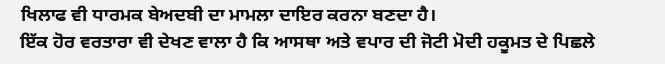ਖਿਲਾਫ ਵੀ ਧਾਰਮਕ ਬੇਅਦਬੀ ਦਾ ਮਾਮਲਾ ਦਾਇਰ ਕਰਨਾ ਬਣਦਾ ਹੈ।
ਇੱਕ ਹੋਰ ਵਰਤਾਰਾ ਵੀ ਦੇਖਣ ਵਾਲਾ ਹੈ ਕਿ ਆਸਥਾ ਅਤੇ ਵਪਾਰ ਦੀ ਜੋਟੀ ਮੋਦੀ ਹਕੂਮਤ ਦੇ ਪਿਛਲੇ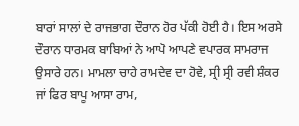ਬਾਰਾਂ ਸਾਲਾਂ ਦੇ ਰਾਜਭਾਗ ਦੌਰਾਨ ਹੋਰ ਪੱਕੀ ਹੋਈ ਹੈ। ਇਸ ਅਰਸੇ ਦੌਰਾਨ ਧਾਰਮਕ ਬਾਬਿਆਂ ਨੇ ਆਪੋ ਆਪਣੇ ਵਪਾਰਕ ਸਾਮਰਾਜ ਉਸਾਰੇ ਹਨ। ਮਾਮਲਾ ਚਾਹੇ ਰਾਮਦੇਵ ਦਾ ਹੋਵੇ, ਸ੍ਰੀ ਸ੍ਰੀ ਰਵੀ ਸ਼ੰਕਰ ਜਾਂ ਫਿਰ ਬਾਪੂ ਆਸਾ ਰਾਮ,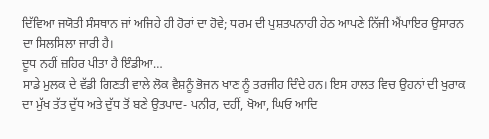ਦਿੱਵਿਆ ਜਯੋਤੀ ਸੰਸਥਾਨ ਜਾਂ ਅਜਿਹੇ ਹੀ ਹੋਰਾਂ ਦਾ ਹੋਵੇ; ਧਰਮ ਦੀ ਪੁਸ਼ਤਪਨਾਹੀ ਹੇਠ ਆਪਣੇ ਨਿੱਜੀ ਐਂਪਾਇਰ ਉਸਾਰਨ ਦਾ ਸਿਲਸਿਲਾ ਜਾਰੀ ਹੈ।
ਦੂਧ ਨਹੀਂ ਜ਼ਹਿਰ ਪੀਤਾ ਹੈ ਇੰਡੀਆ…
ਸਾਡੇ ਮੁਲਕ ਦੇ ਵੱਡੀ ਗਿਣਤੀ ਵਾਲੇ ਲੋਕ ਵੈਸ਼ਨੂੰ ਭੋਜਨ ਖਾਣ ਨੂੰ ਤਰਜੀਹ ਦਿੰਦੇ ਹਨ। ਇਸ ਹਾਲਤ ਵਿਚ ਉਹਨਾਂ ਦੀ ਖੁਰਾਕ ਦਾ ਮੁੱਖ ਤੱਤ ਦੁੱਧ ਅਤੇ ਦੁੱਧ ਤੋਂ ਬਣੇ ਉਤਪਾਦ- ਪਨੀਰ, ਦਹੀਂ, ਖੋਆ, ਘਿਓ ਆਦਿ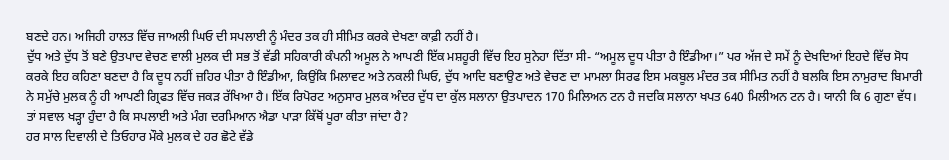ਬਣਦੇ ਹਨ। ਅਜਿਹੀ ਹਾਲਤ ਵਿੱਚ ਜਾਅਲੀ ਘਿਓ ਦੀ ਸਪਲਾਈ ਨੂੰ ਮੰਦਰ ਤਕ ਹੀ ਸੀਮਿਤ ਕਰਕੇ ਦੇਖਣਾ ਕਾਫ਼ੀ ਨਹੀਂ ਹੈ।
ਦੁੱਧ ਅਤੇ ਦੁੱਧ ਤੋਂ ਬਣੇ ਉਤਪਾਦ ਵੇਚਣ ਵਾਲੀ ਮੁਲਕ ਦੀ ਸਭ ਤੋਂ ਵੱਡੀ ਸਹਿਕਾਰੀ ਕੰਪਨੀ ਅਮੂਲ ਨੇ ਆਪਣੀ ਇੱਕ ਮਸ਼ਹੂਰੀ ਵਿੱਚ ਇਹ ਸੁਨੇਹਾ ਦਿੱਤਾ ਸੀ- “ਅਮੂਲ ਦੂਧ ਪੀਤਾ ਹੈ ਇੰਡੀਆ।” ਪਰ ਅੱਜ ਦੇ ਸਮੇਂ ਨੂੰ ਦੇਖਦਿਆਂ ਇਹਦੇ ਵਿੱਚ ਸੋਧ ਕਰਕੇ ਇਹ ਕਹਿਣਾ ਬਣਦਾ ਹੈ ਕਿ ਦੂਧ ਨਹੀਂ ਜ਼ਹਿਰ ਪੀਤਾ ਹੈ ਇੰਡੀਆ, ਕਿਉਂਕਿ ਮਿਲਾਵਟ ਅਤੇ ਨਕਲੀ ਘਿਓ, ਦੁੱਧ ਆਦਿ ਬਣਾਉਣ ਅਤੇ ਵੇਚਣ ਦਾ ਮਾਮਲਾ ਸਿਰਫ ਇਸ ਮਕਬੂਲ ਮੰਦਰ ਤਕ ਸੀਮਿਤ ਨਹੀਂ ਹੈ ਬਲਕਿ ਇਸ ਨਾਮੁਰਾਦ ਬਿਮਾਰੀ ਨੇ ਸਮੁੱਚੇ ਮੁਲਕ ਨੂੰ ਹੀ ਆਪਣੀ ਗ੍ਰਿਫਤ ਵਿੱਚ ਜਕੜ ਰੱਖਿਆ ਹੈ। ਇੱਕ ਰਿਪੋਰਟ ਅਨੁਸਾਰ ਮੁਲਕ ਅੰਦਰ ਦੁੱਧ ਦਾ ਕੁੱਲ ਸਲਾਨਾ ਉਤਪਾਦਨ 170 ਮਿਲਿਅਨ ਟਨ ਹੈ ਜਦਕਿ ਸਲਾਨਾ ਖਪਤ 640 ਮਿਲੀਅਨ ਟਨ ਹੈ। ਯਾਨੀ ਕਿ 6 ਗੁਣਾ ਵੱਧ। ਤਾਂ ਸਵਾਲ ਖੜ੍ਹਾ ਹੁੰਦਾ ਹੈ ਕਿ ਸਪਲਾਈ ਅਤੇ ਮੰਗ ਦਰਮਿਆਨ ਐਡਾ ਪਾੜਾ ਕਿੱਥੋਂ ਪੂਰਾ ਕੀਤਾ ਜਾਂਦਾ ਹੈ?
ਹਰ ਸਾਲ ਦਿਵਾਲੀ ਦੇ ਤਿਓਹਾਰ ਮੌਕੇ ਮੁਲਕ ਦੇ ਹਰ ਛੋਟੇ ਵੱਡੇ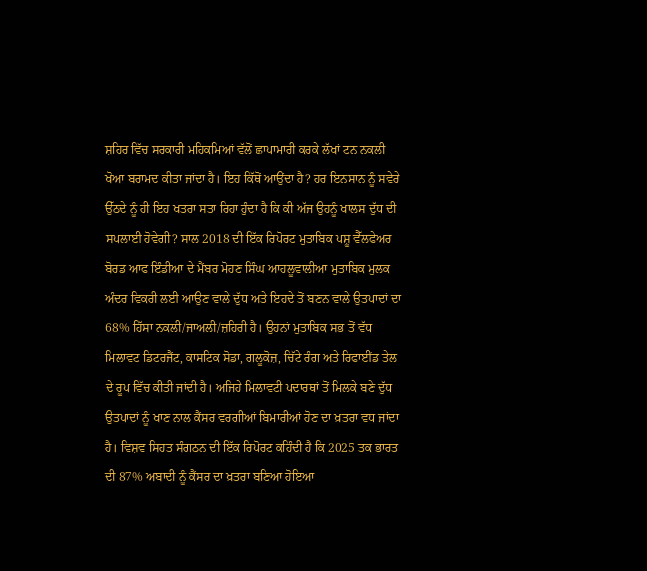ਸ਼ਹਿਰ ਵਿੱਚ ਸਰਕਾਰੀ ਮਹਿਕਮਿਆਂ ਵੱਲੋਂ ਛਾਪਾਮਾਰੀ ਕਰਕੇ ਲੱਖਾਂ ਟਨ ਨਕਲੀ ਖੋਆ ਬਰਾਮਦ ਕੀਤਾ ਜਾਂਦਾ ਹੈ। ਇਹ ਕਿੱਥੋਂ ਆਉਂਦਾ ਹੈ? ਹਰ ਇਨਸਾਨ ਨੂੰ ਸਵੇਰੇ ਉੱਠਦੇ ਨੂੰ ਹੀ ਇਹ ਖਤਰਾ ਸਤਾ ਰਿਹਾ ਹੁੰਦਾ ਹੈ ਕਿ ਕੀ ਅੱਜ ਉਹਨੂੰ ਖਾਲਸ ਦੁੱਧ ਦੀ ਸਪਲਾਈ ਹੋਵੇਗੀ? ਸਾਲ 2018 ਦੀ ਇੱਕ ਰਿਪੋਰਟ ਮੁਤਾਬਿਕ ਪਸ਼ੂ ਵੈੱਲਫੇਅਰ ਬੋਰਡ ਆਫ ਇੰਡੀਆ ਦੇ ਮੈਂਬਰ ਮੋਹਣ ਸਿੰਘ ਆਹਲੂਵਾਲੀਆ ਮੁਤਾਬਿਕ ਮੁਲਕ ਅੰਦਰ ਵਿਕਰੀ ਲਈ ਆਉਣ ਵਾਲੇ ਦੁੱਧ ਅਤੇ ਇਹਦੇ ਤੋਂ ਬਣਨ ਵਾਲੇ ਉਤਪਾਦਾਂ ਦਾ 68% ਹਿੱਸਾ ਨਕਲੀ/ਜਾਅਲੀ/ਜ਼ਹਿਰੀ ਹੈ। ਉਹਨਾਂ ਮੁਤਾਬਿਕ ਸਭ ਤੋਂ ਵੱਧ ਮਿਲਾਵਟ ਡਿਟਰਜੈਂਟ, ਕਾਸਟਿਕ ਸੋਡਾ, ਗਲੂਕੋਜ਼, ਚਿੱਟੇ ਰੰਗ ਅਤੇ ਰਿਫਾਈਂਡ ਤੇਲ ਦੇ ਰੂਪ ਵਿੱਚ ਕੀਤੀ ਜਾਂਦੀ ਹੈ। ਅਜਿਹੇ ਮਿਲਾਵਟੀ ਪਦਾਰਥਾਂ ਤੋਂ ਮਿਲਕੇ ਬਣੇ ਦੁੱਧ ਉਤਪਾਦਾਂ ਨੂੰ ਖਾਣ ਨਾਲ ਕੈਂਸਰ ਵਰਗੀਆਂ ਬਿਮਾਰੀਆਂ ਹੋਣ ਦਾ ਖ਼ਤਰਾ ਵਧ ਜਾਂਦਾ ਹੈ। ਵਿਸ਼ਵ ਸਿਹਤ ਸੰਗਠਨ ਦੀ ਇੱਕ ਰਿਪੋਰਟ ਕਹਿੰਦੀ ਹੈ ਕਿ 2025 ਤਕ ਭਾਰਤ ਦੀ 87% ਅਬਾਦੀ ਨੂੰ ਕੈਂਸਰ ਦਾ ਖ਼ਤਰਾ ਬਣਿਆ ਹੋਇਆ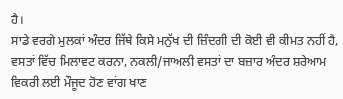ਹੈ।
ਸਾਡੇ ਵਰਗੇ ਮੁਲਕਾਂ ਅੰਦਰ ਜਿੱਥੇ ਕਿਸੇ ਮਨੁੱਖ ਦੀ ਜ਼ਿੰਦਗੀ ਦੀ ਕੋਈ ਵੀ ਕੀਮਤ ਨਹੀਂ ਹੈ, ਵਸਤਾਂ ਵਿੱਚ ਮਿਲਾਵਟ ਕਰਨਾ, ਨਕਲੀ/ਜਾਅਲੀ ਵਸਤਾਂ ਦਾ ਬਜ਼ਾਰ ਅੰਦਰ ਸ਼ਰੇਆਮ ਵਿਕਰੀ ਲਈ ਮੌਜੂਦ ਹੋਣ ਵਾਂਗ ਖਾਣ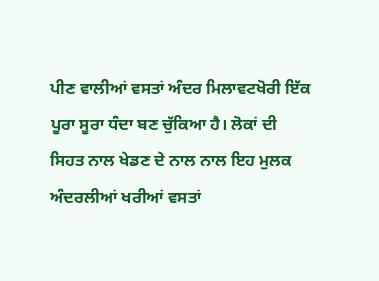ਪੀਣ ਵਾਲੀਆਂ ਵਸਤਾਂ ਅੰਦਰ ਮਿਲਾਵਟਖੋਰੀ ਇੱਕ ਪੂਰਾ ਸੂਰਾ ਧੰਦਾ ਬਣ ਚੁੱਕਿਆ ਹੈ। ਲੋਕਾਂ ਦੀ ਸਿਹਤ ਨਾਲ ਖੇਡਣ ਦੇ ਨਾਲ ਨਾਲ ਇਹ ਮੁਲਕ ਅੰਦਰਲੀਆਂ ਖਰੀਆਂ ਵਸਤਾਂ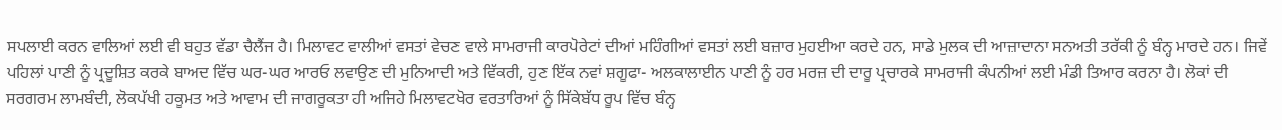ਸਪਲਾਈ ਕਰਨ ਵਾਲਿਆਂ ਲਈ ਵੀ ਬਹੁਤ ਵੱਡਾ ਚੈਲੈਂਜ ਹੈ। ਮਿਲਾਵਟ ਵਾਲੀਆਂ ਵਸਤਾਂ ਵੇਚਣ ਵਾਲੇ ਸਾਮਰਾਜੀ ਕਾਰਪੋਰੇਟਾਂ ਦੀਆਂ ਮਹਿੰਗੀਆਂ ਵਸਤਾਂ ਲਈ ਬਜ਼ਾਰ ਮੁਹਈਆ ਕਰਦੇ ਹਨ, ਸਾਡੇ ਮੁਲਕ ਦੀ ਆਜ਼ਾਦਾਨਾ ਸਨਅਤੀ ਤਰੱਕੀ ਨੂੰ ਬੰਨ੍ਹ ਮਾਰਦੇ ਹਨ। ਜਿਵੇਂ ਪਹਿਲਾਂ ਪਾਣੀ ਨੂੰ ਪ੍ਰਦੂਸ਼ਿਤ ਕਰਕੇ ਬਾਅਦ ਵਿੱਚ ਘਰ-ਘਰ ਆਰਓ ਲਵਾਉਣ ਦੀ ਮੁਨਿਆਦੀ ਅਤੇ ਵਿੱਕਰੀ, ਹੁਣ ਇੱਕ ਨਵਾਂ ਸ਼ਗੂਫਾ- ਅਲਕਾਲਾਈਨ ਪਾਣੀ ਨੂੰ ਹਰ ਮਰਜ਼ ਦੀ ਦਾਰੂ ਪ੍ਰਚਾਰਕੇ ਸਾਮਰਾਜੀ ਕੰਪਨੀਆਂ ਲਈ ਮੰਡੀ ਤਿਆਰ ਕਰਨਾ ਹੈ। ਲੋਕਾਂ ਦੀ ਸਰਗਰਮ ਲਾਮਬੰਦੀ, ਲੋਕਪੱਖੀ ਹਕੂਮਤ ਅਤੇ ਆਵਾਮ ਦੀ ਜਾਗਰੂਕਤਾ ਹੀ ਅਜਿਹੇ ਮਿਲਾਵਟਖੋਰ ਵਰਤਾਰਿਆਂ ਨੂੰ ਸਿੱਕੇਬੱਧ ਰੂਪ ਵਿੱਚ ਬੰਨ੍ਹ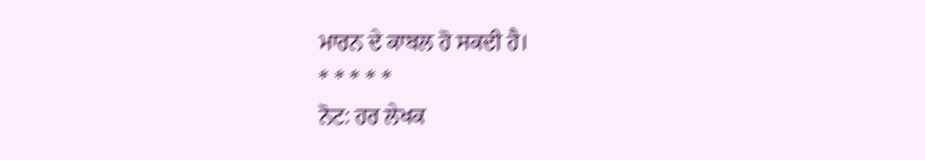ਮਾਰਨ ਦੇ ਕਾਬਲ ਹੋ ਸਕਦੀ ਹੈ।
* * * * *
ਨੋਟ: ਹਰ ਲੇਖਕ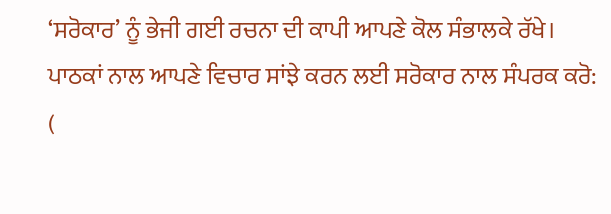‘ਸਰੋਕਾਰ’ ਨੂੰ ਭੇਜੀ ਗਈ ਰਚਨਾ ਦੀ ਕਾਪੀ ਆਪਣੇ ਕੋਲ ਸੰਭਾਲਕੇ ਰੱਖੇ।
ਪਾਠਕਾਂ ਨਾਲ ਆਪਣੇ ਵਿਚਾਰ ਸਾਂਝੇ ਕਰਨ ਲਈ ਸਰੋਕਾਰ ਨਾਲ ਸੰਪਰਕ ਕਰੋ: (